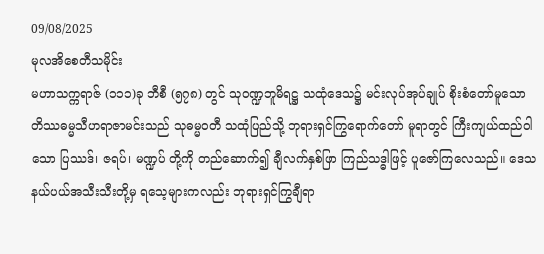09/08/2025
မုလအိစေတီသမိုင်း
မဟာသက္ကရာဇ် (၁၁၁)ခု ဘီစီ (၅၇၈) တွင် သုဝဏ္ဍဘူမိရဋ္ဌ သထုံဒေသ၌ မင်းလုပ်အုပ်ချုပ် စိုးစံတော်မူသော တိဿဓမ္မသီဟရာဇာမင်းသည် သုဓမ္မဝတီ သထုံပြည်သို့ ဘုရားရှင်ကြွရောက်တော် မူရာတွင် ကြီးကျယ်ထည်ဝါသော ပြဿဒ်၊ ဇရပ်၊ မဏ္ဍပ် တို့ကို တည်ဆောက်၍ ချီလက်နှစ်ဖြာ ကြည်သဒ္ဓါဖြင့် ပူဇော်ကြလေသည်။ ဒေသနယ်ပယ်အသီးသီးတို့မှ ရသေ့များကလည်း ဘုရားရှင်ကြွချီရာ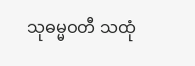သုဓမ္မဝတီ သထုံ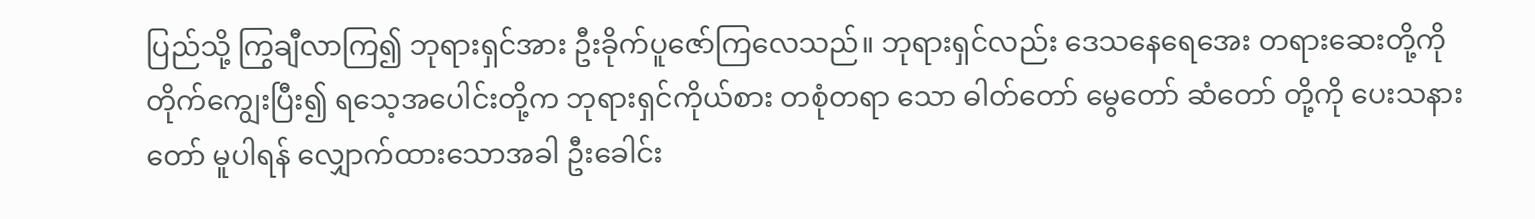ပြည်သို့ ကြွချီလာကြ၍ ဘုရားရှင်အား ဦးခိုက်ပူဇော်ကြလေသည်။ ဘုရားရှင်လည်း ဒေသနေရေအေး တရားဆေးတို့ကို တိုက်ကျွေးပြီး၍ ရသေ့အပေါင်းတို့က ဘုရားရှင်ကိုယ်စား တစုံတရာ သော ဓါတ်တော် မွေတော် ဆံတော် တို့ကို ပေးသနားတော် မူပါရန် လျှောက်ထားသောအခါ ဦးခေါင်း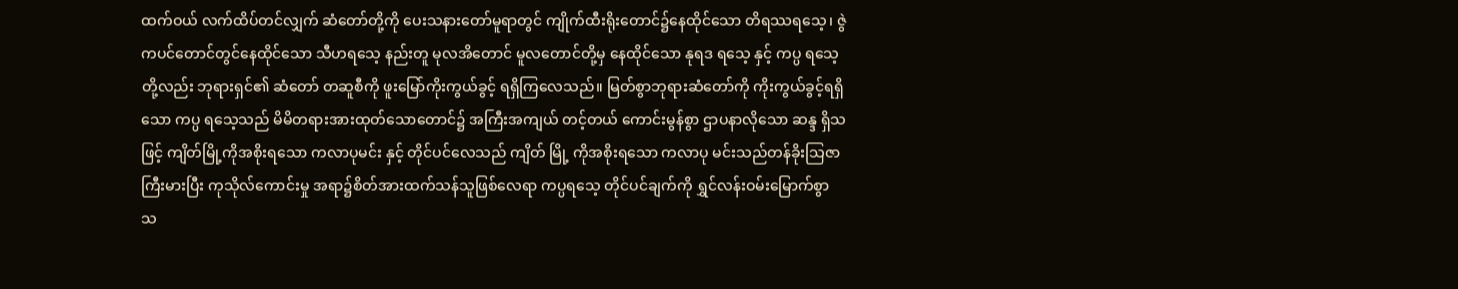ထက်ဝယ် လက်ထိပ်တင်လျှက် ဆံတော်တို့ကို ပေးသနားတော်မူရာတွင် ကျိုက်ထီးရိုးတောင်၌နေထိုင်သော တိရဿရသေ့၊ ဇွဲကပင်တောင်တွင်နေထိုင်သော သီဟရသေ့ နည်းတူ မုလအိတောင် မူလတောင်တို့မှ နေထိုင်သော နုရဒ ရသေ့ နှင့် ကပ္ပ ရသေ့တို့လည်း ဘုရားရှင်၏ ဆံတော် တဆူစီကို ဖူးမြော်ကိုးကွယ်ခွင့် ရရှိကြလေသည်။ မြတ်စွာဘုရားဆံတော်ကို ကိုးကွယ်ခွင့်ရရှိသော ကပ္ပ ရသေ့သည် မိမိတရားအားထုတ်သောတောင်၌ အကြီးအကျယ် တင့်တယ် ကောင်းမွန်စွာ ဌာပနာလိုသော ဆန္ဒ ရှိသဖြင့် ကျိတ်မြို့ကိုအစိုးရသော ကလာပုမင်း နှင့် တိုင်ပင်လေသည် ကျိတ် မြို့ ကိုအစိုးရသော ကလာပု မင်းသည်တန်ခိုးသြဇာကြီးမားပြီး ကုသိုလ်ကောင်းမှု အရာ၌စိတ်အားထက်သန်သူဖြစ်လေရာ ကပ္ပရသေ့ တိုင်ပင်ချက်ကို ရွှင်လန်းဝမ်းမြောက်စွာ
သ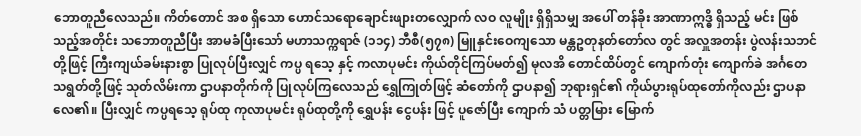ဘောတူညီလေသည်။ ကိတ်တောင် အစ ရှိသော ဟောင်သရောချောင်းဖျားတလျှောက် လဝ လူမျိုး ရှိရှိသမျှ အပေါ် တန်ခိုး အာဏာဣဒ္ဓိ ရှိသည့် မင်း ဖြစ်သည့်အတိုင်း သဘောတူညီပြီး အာမခံပြီးသော် မဟာသက္ကရာဇ် (၁၁၄) ဘီစီ(၅၇၈) မြူနှင်းဝေကျသော မန္တဥတုနတ်တော်လ တွင် အလှူအတန်း ပွဲလန်းသဘင်တို့ဖြင့် ကြီးကျယ်ခမ်းနားစွာ ပြုလုပ်ပြီးလျှင် ကပ္ပ ရသေ့ နှင့် ကလာပုမင်း ကိုယ်တိုင်ကြပ်မတ်၍ မုလအိ တောင်ထိပ်တွင် ကျောက်တုံး ကျောက်ခဲ အင်္ဂတေ သရွတ်တို့ဖြင့် သုတ်လိမ်းကာ ဌာပနာတိုက်ကို ပြုလုပ်ကြလေသည် ရွှေကြုတ်ဖြင့် ဆံတော်ကို ဌာပနာ၍ ဘုရားရှင်၏ ကိုယ်ပွားရုပ်ထုတော်ကိုလည်း ဌာပနာလေ၏။ ပြီးလျှင် ကပ္ပရသေ့ ရုပ်ထု ကုလာပုမင်း ရုပ်ထုတို့ကို ရွှေပန်း ငွေပန်း ဖြင့် ပူဇော်ပြီး ကျောက် သံ ပတ္တမြား မြောက်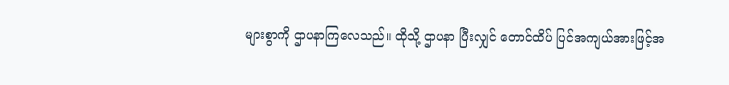များစွာကို ဌာပနာကြလေသည်။ ထိုသို့ ဌာပနာ ပြီးလျှင် တောင်ထိပ် ပြင်အကျယ်အားဖြင့်အ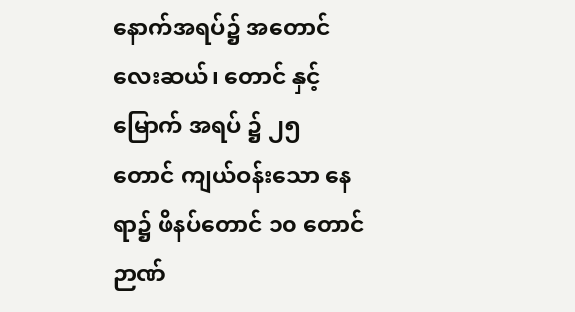နောက်အရပ်၌ အတောင်လေးဆယ်၊ တောင် နှင့် မြောက် အရပ် ၌ ၂၅ တောင် ကျယ်ဝန်းသော နေရာ၌ ဖိနပ်တောင် ၁၀ တောင် ဉာဏ်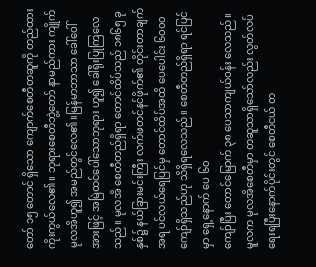တော် ၁၅ တောင် ရှိသော ကျောက်စေတီတဆူကို တည်ထားကိုးကွယ်လေ၏။ ဘုရားစေတီဘွဲ့တော် နာမည်ကား ကျိုက်မုလအိဟူ၍ အမည်တွင်လေ၏။မြန်မာဘာသာ ခေါ်ဝေါ် အားဖြင့် အမြဲထင်ပေါ်သောဘုရား ဟူ၍ ခေါ်ရိုးပြုကြလေသည်။ မုလအိ စေတီတည်ရှိရာ တောင်ထိပ်သည် ၁၈၆၅ ခုနှစ်၌ နယ်ခြားမင်းကြီး လက်ဖတင်နင်ဖိုက်၏ တိုင်းတာချက်အရ ပင်လယ်ရေပြင်မှ တောင်ထိပ်အထိ ပေပေါင်း ၆၀၀၀ ကျော်ရှိသည်ဟု သိရှိရလေသည်။ စေတီတည်ရှိရာ ရင်ပြင်မှာ ရှေ့နောက် ပေ ၆၀
ကျော်ပြီး တောင်မြောက် ၃၈ ပေသာကျယ်ဝန်း လေသည်။ မူလက မုလအိစေတီမှာ တဆူသာရှိသော်လည်း လွတ်လပ်ရေးရပြီးနောက်ပိုင်းတွင် စေတီငယ် တ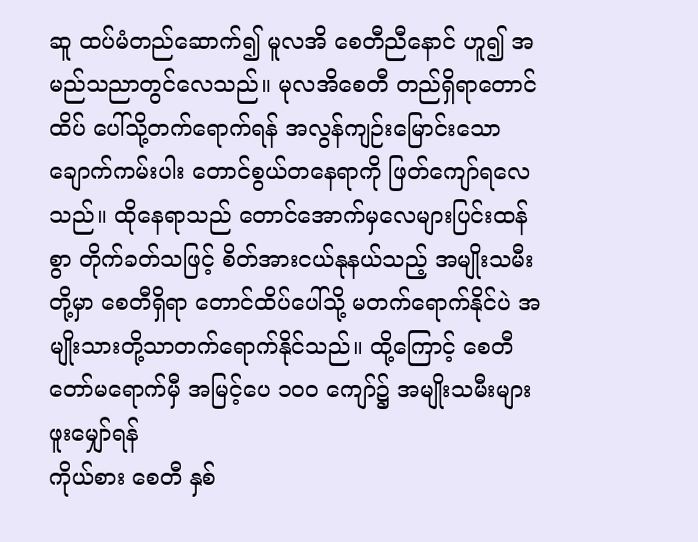ဆူ ထပ်မံတည်ဆောက်၍ မူလအိ စေတီညီနောင် ဟူ၍ အမည်သညာတွင်လေသည်။ မုလအိစေတီ တည်ရှိရာတောင်ထိပ် ပေါ်သို့တက်ရောက်ရန် အလွန်ကျဉ်းမြောင်းသော ချောက်ကမ်းပါး တောင်စွယ်တနေရာကို ဖြတ်ကျော်ရလေသည်။ ထိုနေရာသည် တောင်အောက်မှလေများပြင်းထန်စွာ တိုက်ခတ်သဖြင့် စိတ်အားငယ်နုနယ်သည့် အမျိုးသမီး တို့မှာ စေတီရှိရာ တောင်ထိပ်ပေါ်သို့ မတက်ရောက်နိုင်ပဲ အမျိုးသားတို့သာတက်ရောက်နိုင်သည်။ ထို့ကြောင့် စေတီတော်မရောက်မှီ အမြင့်ပေ ၁၀၀ ကျော်၌ အမျိုးသမီးများ ဖူးမျှော်ရန်
ကိုယ်စား စေတီ နှစ်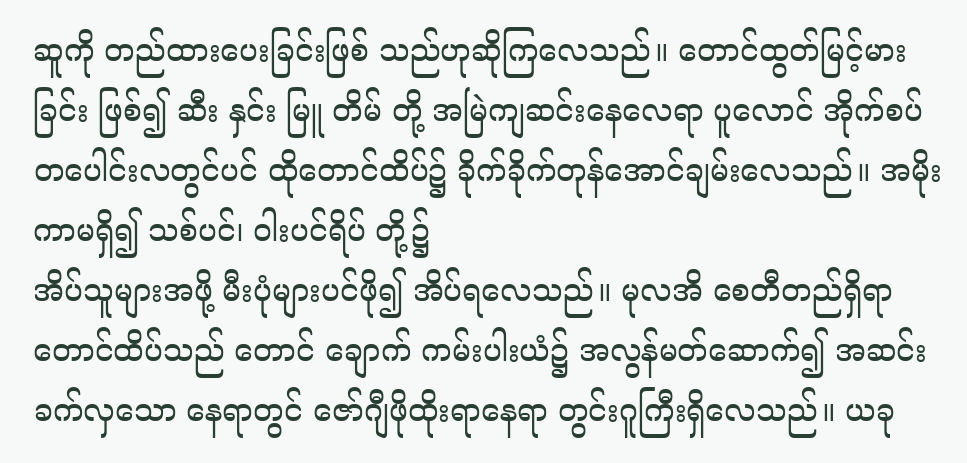ဆူကို တည်ထားပေးခြင်းဖြစ် သည်ဟုဆိုကြလေသည်။ တောင်ထွတ်မြင့်မားခြင်း ဖြစ်၍ ဆီး နှင်း မြူ တိမ် တို့ အမြဲကျဆင်းနေလေရာ ပူလောင် အိုက်စပ် တပေါင်းလတွင်ပင် ထိုတောင်ထိပ်၌ ခိုက်ခိုက်တုန်အောင်ချမ်းလေသည်။ အမိုးကာမရှိ၍ သစ်ပင်၊ ဝါးပင်ရိပ် တို့၌
အိပ်သူများအဖို့ မီးပုံများပင်ဖို၍ အိပ်ရလေသည်။ မုလအိ စေတီတည်ရှိရာ တောင်ထိပ်သည် တောင် ချောက် ကမ်းပါးယံ၌ အလွန်မတ်ဆောက်၍ အဆင်းခက်လှသော နေရာတွင် ဇော်ဂျီဖိုထိုးရာနေရာ တွင်းဂူကြီးရှိလေသည်။ ယခု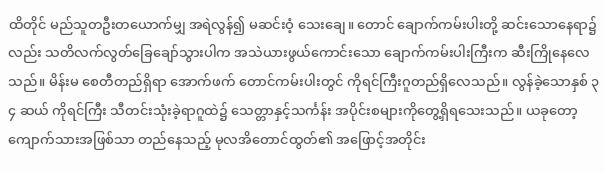ထိတိုင် မည်သူတဦးတယောက်မျှ အရဲလွန်၍ မဆင်းဝံ့ သေးချေ။ တောင် ချောက်ကမ်းပါးတို့ ဆင်းသောနေရာ၌လည်း သတိလက်လွတ်ခြေချော်သွားပါက အသဲယားဖွယ်ကောင်းသော ချောက်ကမ်းပါးကြီးက ဆီးကြိုနေလေသည်။ မိန်းမ စေတီတည်ရှိရာ အောက်ဖက် တောင်ကမ်းပါးတွင် ကိုရင်ကြီးဂူတည်ရှိလေသည်။ လွန်ခဲ့သောနှစ် ၃ ၄ ဆယ် ကိုရင်ကြီး သီတင်းသုံးခဲ့ရာဂူထဲ၌ သေတ္တာနှင့်သင်္ကန်း အပိုင်းစများကိုတွေ့ရှိရသေးသည်။ ယခုတော့ ကျောက်သားအဖြစ်သာ တည်နေသည့် မုလအိတောင်ထွတ်၏ အဖြောင့်အတိုင်း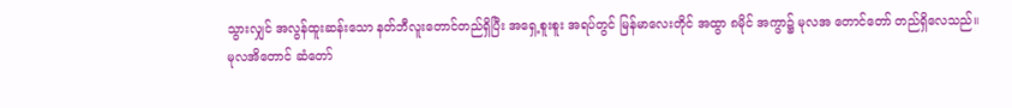သွားလျှင် အလွန်ထူးဆန်းသော နတ်ဘီလူးတောင်တည်ရှိပြီး အရှေ့စူးစူး အရပ်တွင် မြန်မာလေးတိုင် အထွာ ၈မိုင် အကွာ၌ မုလအ တောင်တော် တည်ရှိလေသည်။
မုလအိတောင် ဆံတော်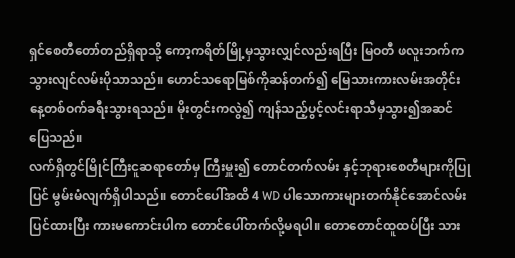ရှင်စေတီတော်တည်ရှိရာသို့ ကော့ကရိတ်မြို့မှသွားလျှင်လည်းရပြီး မြဝတီ ဖလူးဘက်ကသွားလျင်လမ်းပိုသာသည်။ ဟောင်သရောမြစ်ကိုဆန်တက်၍ မြေသားကားလမ်းအတိုင်း နေ့တစ်ဝက်ခရီးသွားရသည်။ မိုးတွင်းကလွဲ၍ ကျန်သည့်ပွင့်လင်းရာသီမှသွား၍အဆင်ပြေသည်။
လက်ရှိတွင်မြိုင်ကြီးငူဆရာတော်မှ ကြီးမှူး၍ တောင်တက်လမ်း နှင့်ဘုရားစေတီများကိုပြုပြင် မွမ်းမံလျက်ရှိပါသည်။ တောင်ပေါ်အထိ 4 WD ပါသောကားများတက်နိုင်အောင်လမ်းပြင်ထားပြီး ကားမကောင်းပါက တောင်ပေါ်တက်လို့မရပါ။ တောတောင်ထူထပ်ပြီး သား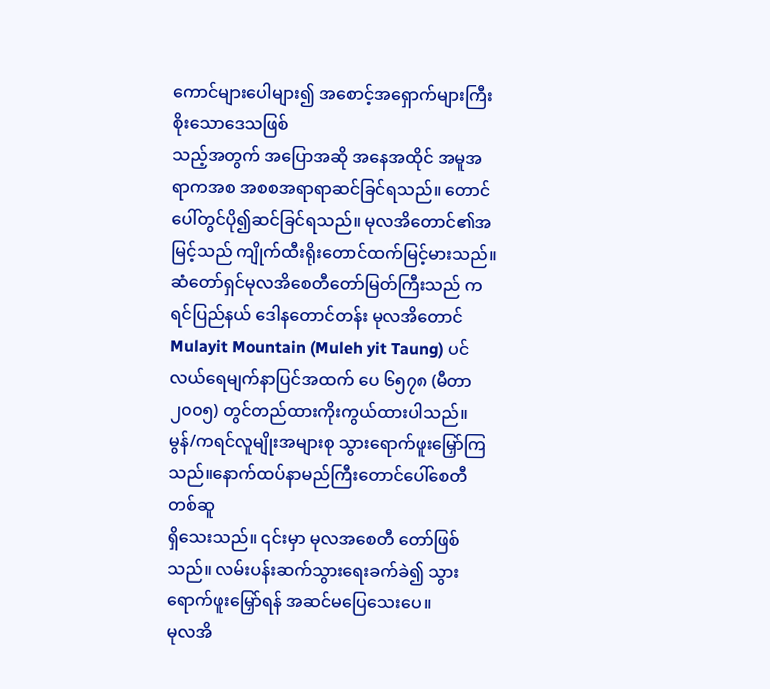ကောင်များပေါများ၍ အစောင့်အရှောက်များကြီးစိုးသောဒေသဖြစ်
သည့်အတွက် အပြောအဆို အနေအထိုင် အမူအရာကအစ အစစအရာရာဆင်ခြင်ရသည်။ တောင်ပေါ်တွင်ပို၍ဆင်ခြင်ရသည်။ မုလအိတောင်၏အမြင့်သည် ကျိုက်ထီးရိုးတောင်ထက်မြင့်မားသည်။ ဆံတော်ရှင်မုလအိစေတီတော်မြတ်ကြီးသည် ကရင်ပြည်နယ် ဒေါနတောင်တန်း မုလအိတောင် Mulayit Mountain (Muleh yit Taung) ပင်လယ်ရေမျက်နာပြင်အထက် ပေ ၆၅၇၈ (မီတာ ၂၀၀၅) တွင်တည်ထားကိုးကွယ်ထားပါသည်။
မွန်/ကရင်လူမျိုးအများစု သွားရောက်ဖူးမြှော်ကြသည်။နောက်ထပ်နာမည်ကြီးတောင်ပေါ်စေတီတစ်ဆူ
ရှိသေးသည်။ ၎င်းမှာ မုလအစေတီ တော်ဖြစ်သည်။ လမ်းပန်းဆက်သွားရေးခက်ခဲ၍ သွားရောက်ဖူးမြှော်ရန် အဆင်မပြေသေးပေ။
မုလအိ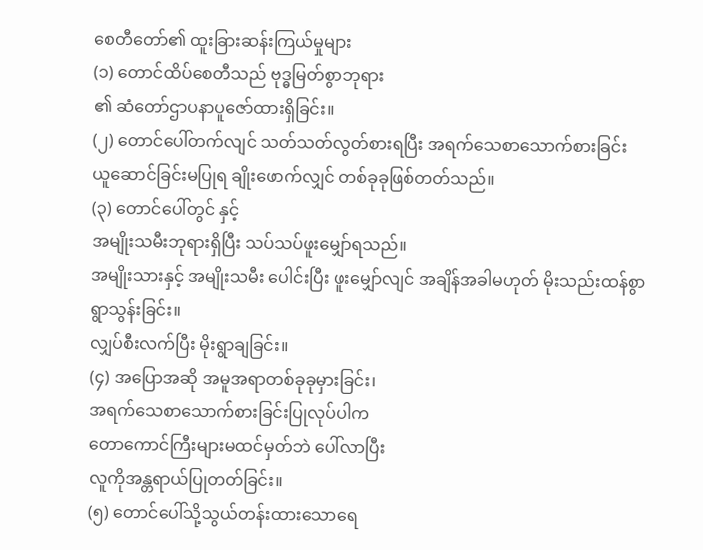စေတီတော်၏ ထူးခြားဆန်းကြယ်မှုများ
(၁) တောင်ထိပ်စေတီသည် ဗုဒ္ဓမြတ်စွာဘုရား
၏ ဆံတော်ဌာပနာပူဇော်ထားရှိခြင်း။
(၂) တောင်ပေါ်တက်လျင် သတ်သတ်လွတ်စားရပြီး အရက်သေစာသောက်စားခြင်း ယူဆောင်ခြင်းမပြုရ ချိုးဖောက်လျှင် တစ်ခုခုဖြစ်တတ်သည်။
(၃) တောင်ပေါ်တွင် နှင့်
အမျိုးသမီးဘုရားရှိပြီး သပ်သပ်ဖူးမျှော်ရသည်။
အမျိုးသားနှင့် အမျိုးသမီး ပေါင်းပြီး ဖူးမျှော်လျင် အချိန်အခါမဟုတ် မိုးသည်းထန်စွာရွာသွန်းခြင်း။
လျှပ်စီးလက်ပြီး မိုးရွာချခြင်း။
(၄) အပြောအဆို အမူအရာတစ်ခုခုမှားခြင်း၊
အရက်သေစာသောက်စားခြင်းပြုလုပ်ပါက
တောကောင်ကြီးများမထင်မှတ်ဘဲ ပေါ်လာပြီး
လူကိုအန္တရာယ်ပြုတတ်ခြင်း။
(၅) တောင်ပေါ်သို့သွယ်တန်းထားသောရေ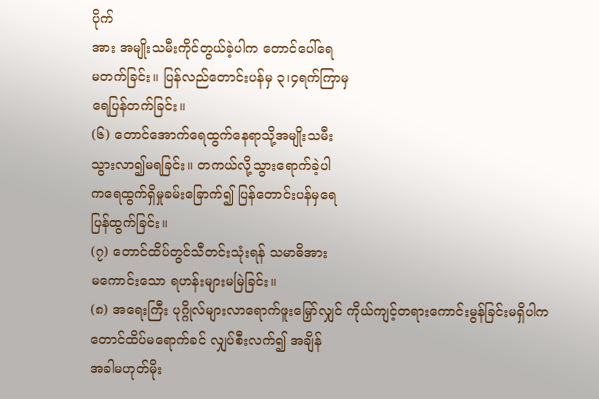ပိုက်
အား အမျိုးသမီးကိုင်တွယ်ခဲ့ပါက တောင်ပေါ်ရေ
မတက်ခြင်း။ ပြန်လည်တောင်းပန်မှ ၃၊၄ရက်ကြာမှ
ရေပြန်တက်ခြင်း။
(၆) တောင်အောက်ရေထွက်နေရာသို့အမျိုးသမီး
သွားလာ၍မရခြင်း။ တကယ်လို့သွားရောက်ခဲ့ပါ
ကရေထွက်ရှိမှုခမ်းခြောက်၍ ပြန်တောင်းပန်မှရေ
ပြန်ထွက်ခြင်း။
(၇) တောင်ထိပ်တွင်သီတင်းသုံးရန် သမာဓိအား
မကောင်းသော ရဟန်းများမမြဲခြင်း။
(၈) အရေးကြီး ပုဂ္ဂိုလ်များလာရောက်ဖူးမြှော်လျှင် ကိုယ်ကျင့်တရားကောင်းမွန်ခြင်းမရှိပါက တောင်ထိပ်မရောက်ခင် လျှပ်စီးလက်၍ အချိန်
အခါမဟုတ်မိုး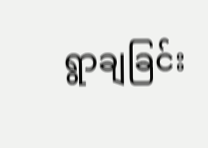ရွာချခြင်း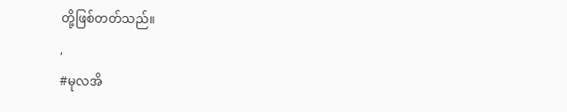တို့ဖြစ်တတ်သည်။
,
#မုလအိ